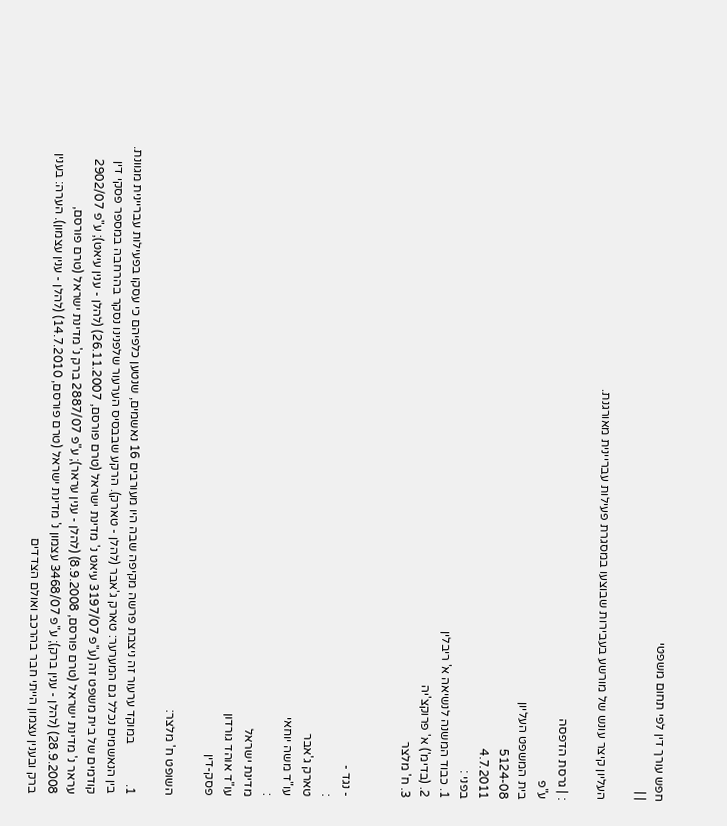חפש עורך דין לפי תחום משפטי
| |

העליון קיצר עונש של מורשע בעבירות שבוצעו במסגרת פעילות עבריינית מאורגנת.

: | גרסת הדפסה
ע"פ
בית המשפט העליון
5124-08
4.7.2011
בפני :
1. כבוד המשנה לנשיאה א' ריבלין
2. (בדימ') א' פרוקצ'יה
3. ח' מלצר


- נגד -
:
טארק ג'אבר
עו"ד משה יוחאי
:
מדינת ישראל
עו"ד אוהד גורדון
פסק-דין

השופט ח' מלצר:

1.             במוקד ערעור זה ניצבת פרשה מקיפה שבה היו מעורבים 16 נאשמים, שנטען כלפיהם כי עסקו בפעילות עבריינית מגוונת. בין הנאשמים נכלל גם המערער: טארק ג'אבר (להלן - טארק). הרקע שבבסיס הערעור שלפנינו נסקר בהרחבה במספר פסקי דין קודמים של בית משפט זה (ע"פ 3197/07 עיאט נ' מדינת ישראל (טרם פורסם, 26.11.2007) (להלן - ענין עיאט); ע"פ 2902/07 עראר נ' מדינת ישראל (טרם פורסם, 8.9.2008) (להלן - ענין עראר); ע"פ 2887/07 ברק נ' מדינת ישראל (טרם פורסם, 28.9.2008) (להלן - ענין ברק); ע"פ 3468/07 עצמון נ' מדינת ישראל (טרם פורסם, 14.7.2010) (להלן - ענין עצמון). הערה: בענין ברק ובענין עצמון הייתי חבר בהרכב ואולם הצדדים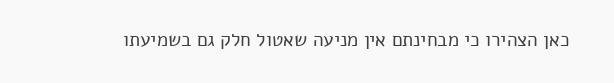כאן הצהירו כי מבחינתם אין מניעה שאטול חלק גם בשמיעתו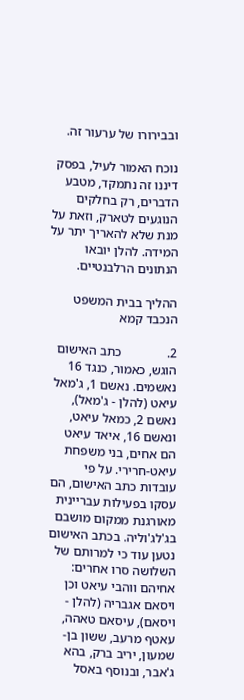ובבירורו של ערעור זה.

נוכח האמור לעיל, בפסק דיננו זה נתמקד, מטבע הדברים, רק בחלקים הנוגעים לטארק, וזאת על מנת שלא להאריך יתר על המידה. להלן יובאו הנתונים הרלבנטיים.

ההליך בבית המשפט הנכבד קמא

2.              כתב האישום הוגש, כאמור, כנגד 16 נאשמים. נאשם 1, ג'מאל עיאט (להלן - ג'מאל), נאשם 2, כמאל עיאט, ונאשם 16, איאד עיאט הם אחים, בני משפחת עיאט-חרירי. על פי עובדות כתב האישום, הם עסקו בפעילות עבריינית מאורגנת ממקום מושבם בג'לג'וליה. בכתב האישום נטען עוד כי למרותם של השלושה סרו אחרים: אחיהם ווהבי עיאט וכן ויסאם אגבריה (להלן - ויסאם), עיסאם טאהה, עאטף מרעב, ששון בן-שמעון, יריב ברק, בהא ג'אבר, ובנוסף באסל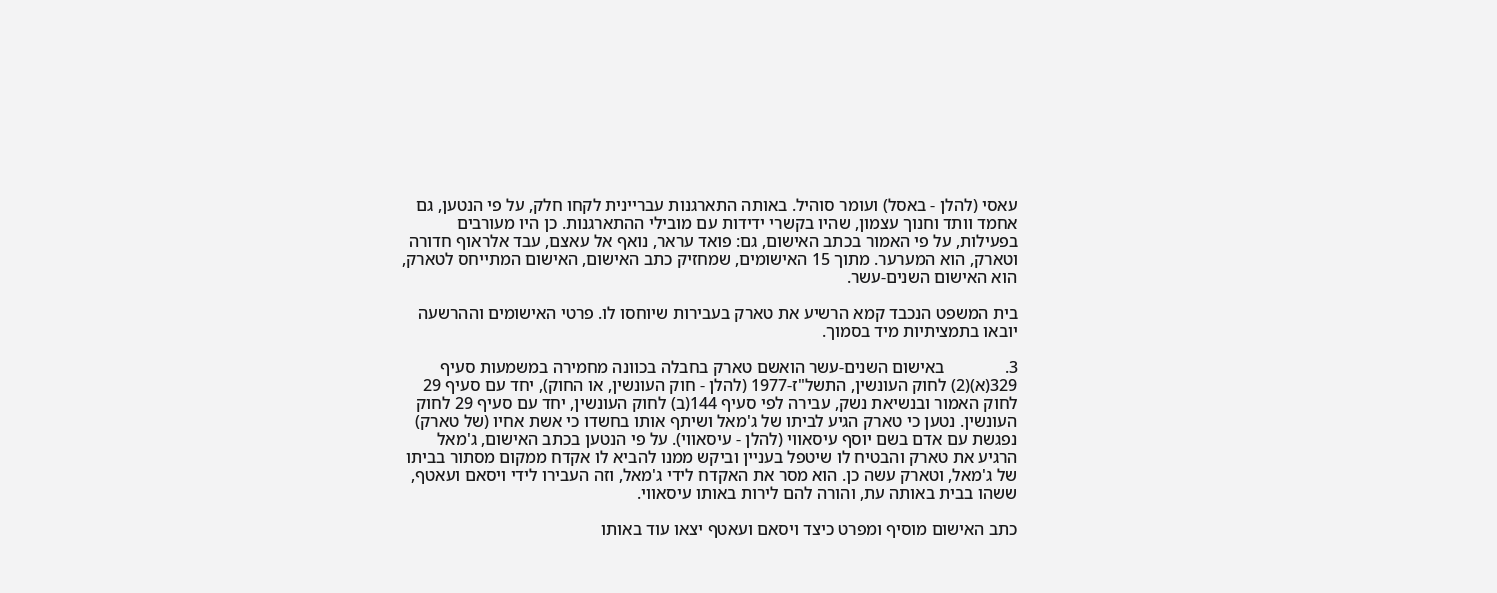עאסי (להלן - באסל) ועומר סוהיל. באותה התארגנות עבריינית לקחו חלק, על פי הנטען, גם אחמד וותד וחנוך עצמון, שהיו בקשרי ידידות עם מובילי ההתארגנות. כן היו מעורבים בפעילות, על פי האמור בכתב האישום, גם: פואד עראר, נואף אל עאצם, עבד אלראוף חדורה וטארק, הוא המערער. מתוך 15 האישומים, שמחזיק כתב האישום, האישום המתייחס לטארק, הוא האישום השנים-עשר.

בית המשפט הנכבד קמא הרשיע את טארק בעבירות שיוחסו לו. פרטי האישומים וההרשעה יובאו בתמציתיות מיד בסמוך.

3.              באישום השנים-עשר הואשם טארק בחבלה בכוונה מחמירה במשמעות סעיף 329(א)(2) לחוק העונשין, התשל"ז-1977 (להלן - חוק העונשין, או החוק), יחד עם סעיף 29 לחוק האמור ובנשיאת נשק, עבירה לפי סעיף 144(ב) לחוק העונשין, יחד עם סעיף 29 לחוק העונשין. נטען כי טארק הגיע לביתו של ג'מאל ושיתף אותו בחשדו כי אשת אחיו (של טארק) נפגשת עם אדם בשם יוסף עיסאווי (להלן - עיסאווי). על פי הנטען בכתב האישום, ג'מאל הרגיע את טארק והבטיח לו שיטפל בעניין וביקש ממנו להביא לו אקדח ממקום מסתור בביתו של ג'מאל, וטארק עשה כן. הוא מסר את האקדח לידי ג'מאל, וזה העבירו לידי ויסאם ועאטף, ששהו בבית באותה עת, והורה להם לירות באותו עיסאווי.

כתב האישום מוסיף ומפרט כיצד ויסאם ועאטף יצאו עוד באותו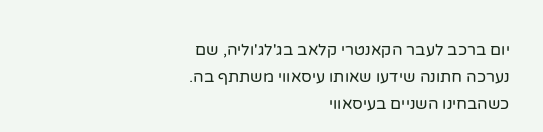יום ברכב לעבר הקאנטרי קלאב בג'לג'וליה, שם נערכה חתונה שידעו שאותו עיסאווי משתתף בה. כשהבחינו השניים בעיסאווי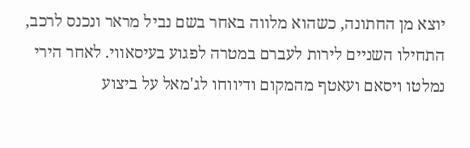יוצא מן החתונה, כשהוא מלווה באחר בשם נביל מראר ונכנס לרכב, התחילו השניים לירות לעברם במטרה לפגוע בעיסאווי. לאחר הירי נמלטו ויסאם ועאטף מהמקום ודיווחו לג'מאל על ביצוע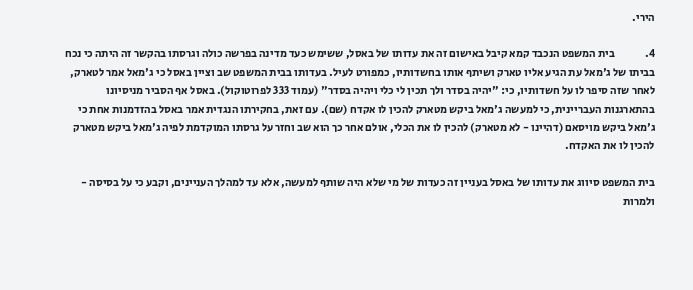הירי.

4.              בית המשפט הנכבד קמא קיבל באישום זה את עדותו של באסל, ששימש כעד מדינה בפרשה כולה וגרסתו בהקשר זה היתה כי נכח בביתו של ג'מאל עת הגיע אליו טארק ושיתף אותו בחשדותיו, כמפורט לעיל. בעדותו בבית המשפט שב וציין באסל כי ג'מאל אמר לטארק, לאחר שזה סיפר לו על חשדותיו, כי: "יהיה בסדר ולך תכין לי כלי ויהיה בסדר" (עמוד 333 לפרוטוקול). באסל אף הסביר מניסיונו בהתארגנות העבריינית, כי למעשה ג'מאל ביקש מטארק להכין לו אקדח (שם). עם זאת, בחקירתו הנגדית אמר באסל בהזדמנות אחת כי ג'מאל ביקש מויסאם (דהיינו - לא מטארק) להכין לו את הכלי, אולם אחר כך הוא שב וחזר על גרסתו המוקדמת לפיה ג'מאל ביקש מטארק להכין לו את האקדח.

בית המשפט סיווג את עדותו של באסל בעניין זה כעדות של מי שלא היה שותף למעשה, אלא עד למהלך העניינים, וקבע כי על בסיסה - ולמרות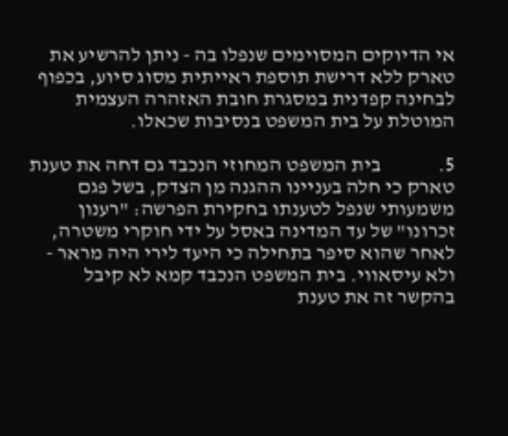אי הדיוקים המסוימים שנפלו בה - ניתן להרשיע את טארק ללא דרישת תוספת ראייתית מסוג סיוע, בכפוף לבחינה קפדנית במסגרת חובת האזהרה העצמית המוטלת על בית המשפט בנסיבות שכאלו.

5.              בית המשפט המחוזי הנכבד גם דחה את טענת טארק כי חלה בעניינו ההגנה מן הצדק, בשל פגם משמעותי שנפל לטענתו בחקירת הפרשה: "רענון זכרונו" של עד המדינה באסל על ידי חוקרי משטרה, לאחר שהוא סיפר בתחילה כי היעד לירי היה מראר - ולא עיסאווי. בית המשפט הנכבד קמא לא קיבל בהקשר זה את טענת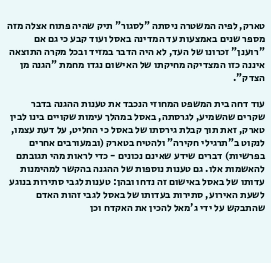טארק, לפיה המשטרה ניסתה "לסגור" תיק שהיה פתוח אצלה מזה מספר שנים באמצעות עד המדינה באסל ועוד קבע כי גם אם "רוענן" זכרונו של העד, לא היה הדבר במזיד ובכל מקרה התוצאה איננה כזו המצדיקה מחיקתו של האישום נגדו מחמת "הגנה מן הצדק".

עוד דחה בית המשפט המחוזי הנכבד את טענות ההגנה בדבר שקרים שהשמיע, לגרסתה, באסל במהלך עימות שקויים בינו לבין טארק, זאת תוך קבלת גירסתו של באסל כי החליט, על דעת עצמו, לנקוט ב"תרגילי חקירה" ולהטיח בטארק (ובמעורבים אחרים בפרשיות) דברים שידע שאינם נכונים - כדי לראות מהי תגובתם להאשמות אלו. גם טענות נוספות של ההגנה בהקשר למהימנות עדותו של באסל באישום זה נדחו ובהן: טענות לגבי סתירות בנוגע לשעת האירוע, סתירות בעדותו של באסל לגבי זהות האדם שהתבקש על ידי ג'מאל להכין את האקדח וכן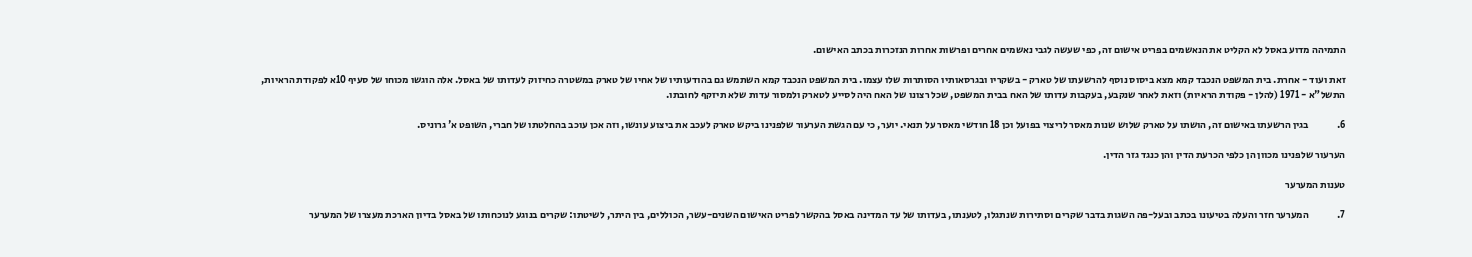התמיהה מדוע באסל לא הקליט את הנאשמים בפריט אישום זה, כפי שעשה לגבי נאשמים אחרים ופרשות אחרות הנזכרות בכתב האישום.

זאת ועוד - אחרת. בית המשפט הנכבד קמא מצא ביסוס נוסף להרשעתו של טארק - בשקריו ובגרסאותיו הסותרות שלו עצמו. בית המשפט הנכבד קמא השתמש גם בהודעותיו של אחיו של טארק במשטרה כחיזוק לעדותו של באסל. אלה הוגשו מכוחו של סעיף 10א לפקודת הראיות, התשל"א - 1971 (להלן - פקודת הראיות) וזאת לאחר שנקבע, בעקבות עדותו של האח בבית המשפט, שכל רצונו של האח היה לסייע לטארק ולמסור עדות שלא תיזקף לחובתו.

6.              בגין הרשעתו באישום זה, הושתו על טארק שלוש שנות מאסר לריצוי בפועל וכן 18 חודשי מאסר על תנאי. יוער, כי עם הגשת הערעור שלפנינו ביקש טארק לעכב את ביצוע עונשו, וזה אכן עוכב בהחלטתו של חברי, השופט א' גרוניס.

הערעור שלפנינו מכוון הן כלפי הכרעת הדין והן כנגד גזר הדין.

טענות המערער

7.              המערער חזר והעלה בטיעונו בכתב ובעל-פה השגות בדבר שקרים וסתירות שנתגלו, לטענתו, בעדותו של עד המדינה באסל בהקשר לפריט האישום השנים-עשר, הכוללים, בין היתר, לשיטתו: שקרים בנוגע לנוכחותו של באסל בדיון הארכת מעצרו של המערער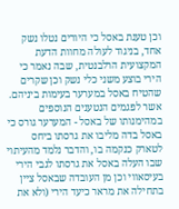וכן טענת באסל כי היורים נטלו נשק אחד, בניגוד לעולה מחוות הדעת המקצועית הרלבנטית, שבה נאמר כי הירי בוצע משני כלי נשק וכן שקרים שהטיח באסל במערער בעימות ביניהם. אשר לפגמים הנטענים הנוספים במהימנותו של באסל - המערער גורס כי באסל בדה מליבו את גרסתו ביחס לטארק כנקמה בו, והדבר נלמד מהעיתוי שבו העלה באסל את גרסתו לגבי הירי בעיסאווי וכן מן העובדה שבאסל ציין בתחילה את מראר כיעד הירי (ולא את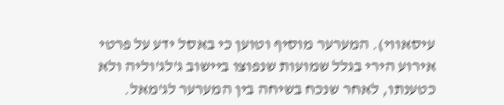עיסאווי). המערער מוסיף וטוען כי באסל ידע על פרטי אירוע הירי בגלל שמועות שנפוצו ביישוב ג'לג'וליה ולא כטענתו, לאחר שנכח בשיחה בין המערער לג'מאל.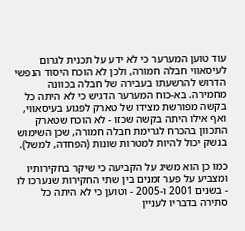עוד טוען המערער כי לא ידע על תכנית לגרום לעיסאווי חבלה חמורה, ולכן לא הוכח היסוד הנפשי הדרוש להרשעתו בעבירה של חבלה בכוונה מחמירה. בא-כוח המערער הדגיש כי לא היתה כל בקשה מפורשת מצידו של טארק לפגוע בעיסאווי, ואף אילו היתה בקשה שכזו - לא הוכח שטארק התכוון בהכרח לגרימת חבלה חמורה, שכן השימוש בנשק יכול להיות למטרות שונות (הפחדה, למשל).

כמו כן הוא משיג על הקביעה כי שיקר בחקירותיו ומצביע על פער זמנים בין שתי החקירות שנערכו לו - בשנים 2001 ו-2005 - וטוען כי לא היתה כל סתירה בדבריו לעניין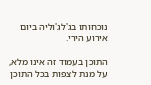נוכחותו בג'לג'וליה ביום אירוע הירי.

התוכן בעמוד זה אינו מלא, על מנת לצפות בכל התוכן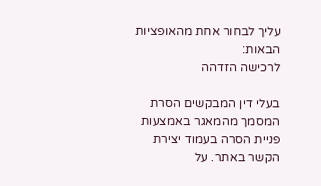עליך לבחור אחת מהאופציות הבאות:
לרכישה הזדהה

בעלי דין המבקשים הסרת המסמך מהמאגר באמצעות פניית הסרה בעמוד יצירת הקשר באתר. על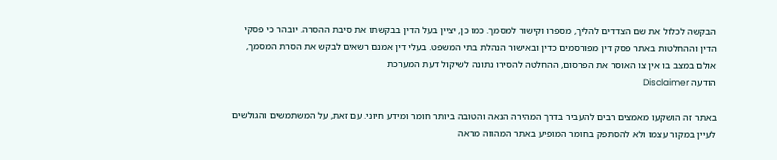הבקשה לכלול את שם הצדדים להליך, מספרו וקישור למסמך. כמו כן, יציין בעל הדין בבקשתו את סיבת ההסרה. יובהר כי פסקי הדין וההחלטות באתר פסק דין מפורסמים כדין ובאישור הנהלת בתי המשפט. בעלי דין אמנם רשאים לבקש את הסרת המסמך, אולם במצב בו אין צו האוסר את הפרסום, ההחלטה להסירו נתונה לשיקול דעת המערכת
הודעה Disclaimer

באתר זה הושקעו מאמצים רבים להעביר בדרך המהירה הנאה והטובה ביותר חומר ומידע חיוני. עם זאת, על המשתמשים והגולשים לעיין במקור עצמו ולא להסתפק בחומר המופיע באתר המהווה מראה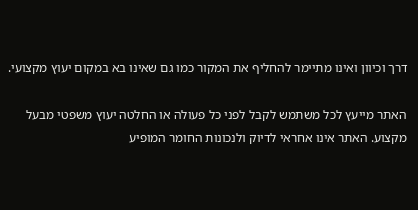דרך וכיוון ואינו מתיימר להחליף את המקור כמו גם שאינו בא במקום יעוץ מקצועי.

האתר מייעץ לכל משתמש לקבל לפני כל פעולה או החלטה יעוץ משפטי מבעל מקצוע. האתר אינו אחראי לדיוק ולנכונות החומר המופיע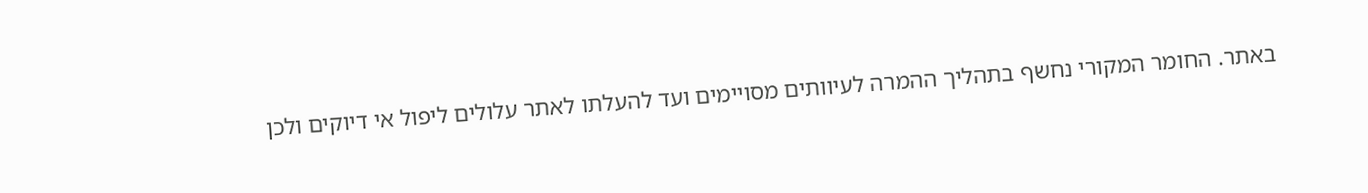באתר. החומר המקורי נחשף בתהליך ההמרה לעיוותים מסויימים ועד להעלתו לאתר עלולים ליפול אי דיוקים ולכן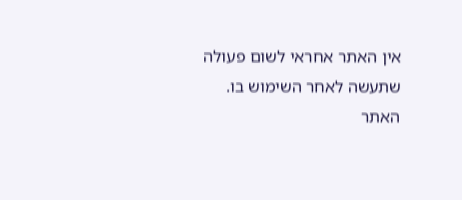אין האתר אחראי לשום פעולה שתעשה לאחר השימוש בו. האתר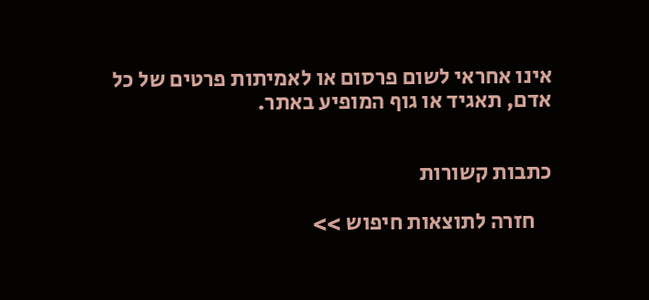אינו אחראי לשום פרסום או לאמיתות פרטים של כל אדם, תאגיד או גוף המופיע באתר.


כתבות קשורות

    חזרה לתוצאות חיפוש >>